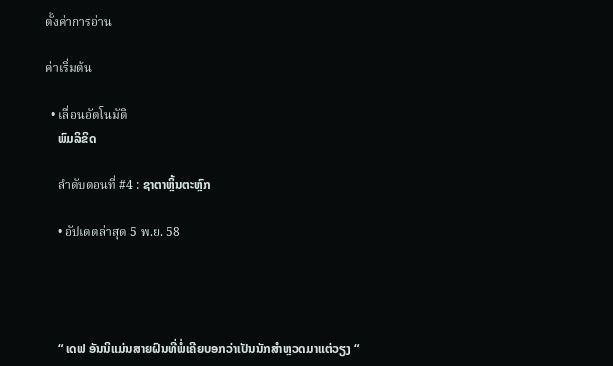ตั้งค่าการอ่าน

ค่าเริ่มต้น

  • เลื่อนอัตโนมัติ
    ພົມລິຂິດ

    ลำดับตอนที่ #4 : ຊາຕາຫຼິ້ນຕະຫຼົກ

    • อัปเดตล่าสุด 5 พ.ย. 58




    “ ເດຟ ອັນນິແມ່ນສາຍຝົນທີ່ພໍ່ເຄີຍບອກວ່າເປັນນັກສຳຫຼວດມາແຕ່ວຽງ “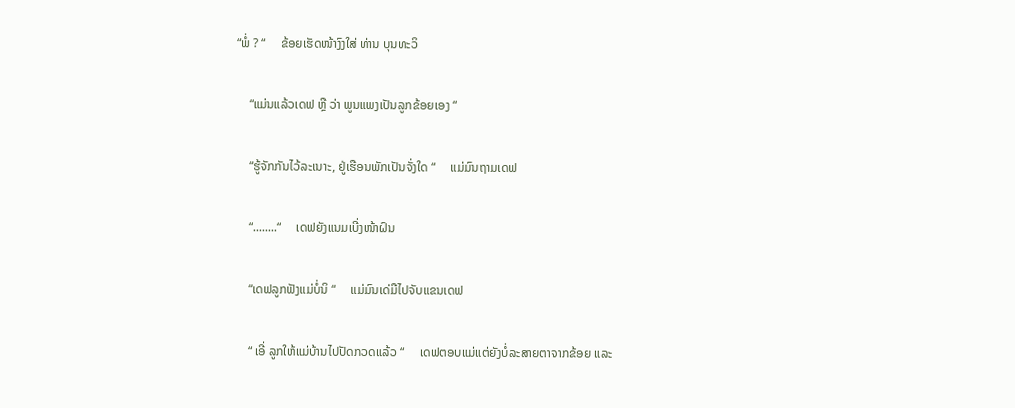“ພໍ່ ? “     ຂ້ອຍເຮັດໜ້າງົງໃສ່ ທ່ານ ບຸນທະວິ

    “ແມ່ນແລ້ວເດຟ ຫຼື ວ່າ ພູນແພງເປັນລູກຂ້ອຍເອງ “

    “ຮູ້ຈັກກັນໄວ້ລະເນາະ, ຢູ່ເຮືອນພັກເປັນຈັ່ງໃດ “     ແມ່ມົນຖາມເດຟ

    “........“     ເດຟຍັງແນມເບີ່ງໜ້າຝົນ

    “ເດຟລູກຟັງແມ່ບໍ່ນິ “     ແມ່ມົນເດ່ມືໄປຈັບແຂນເດຟ

    “ ເອີ່ ລູກໃຫ້ແມ່ບ້ານໄປປັດກວດແລ້ວ “     ເດຟຕອບແມ່ແຕ່ຍັງບໍ່ລະສາຍຕາຈາກຂ້ອຍ ແລະ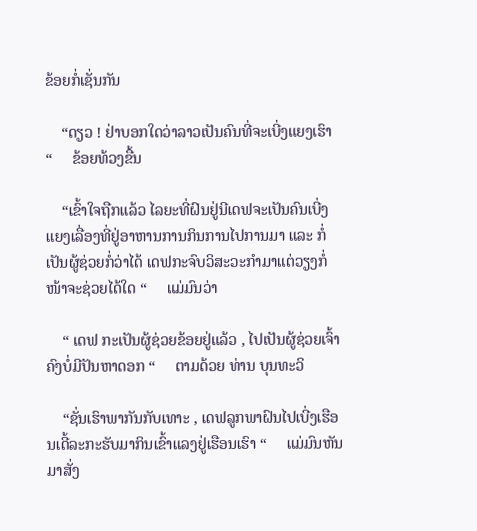ຂ້ອຍກໍ່ເຊັ່ນກັນ

    “ດຽວ ! ຢ່າບອກໃດວ່າລາວເປັນຄົນທີ່ຈະເບີ່ງແຍງເຮົາ “     ຂ້ອຍທ້ວງຂື້ນ

    “ເຂົ້າໃຈຖືກແລ້ວ ໄລຍະທີ່ຝົນຢູ່ນີເດຟຈະເປັນຄົນເບີ່ງແຍງເລື່ອງທີ່ຢູ່ອາຫານການກິນການໄປການມາ ແລະ ກໍ່ເປັນຜູ້ຊ່ວຍກໍ່ວ່າໄດ້ ເດຟກະຈົບວິສະວະກຳມາແຕ່ວຽງກໍ່ໜ້າຈະຊ່ວຍໄດ້ໃດ “     ແມ່ມົນວ່າ

    “ ເດຟ ກະເປັນຜູ້ຊ່ວຍຂ້ອຍຢູ່ແລ້ວ , ໄປເປັນຜູ້ຊ່ວຍເຈົ້າຄົງບໍ່ມີປັນຫາດອກ “     ຕາມດ້ວຍ ທ່ານ ບຸນທະວິ

    “ຊັ່ນເຮົາພາກັນກັບເທາະ , ເດຟລູກພາຝົນໄປເບີ່ງເຮືອນເດີ້ລະກະຮັບມາກິນເຂົ້າແລງຢູ່ເຮືອນເຮົາ “     ແມ່ມົນຫັນມາສັ່ງ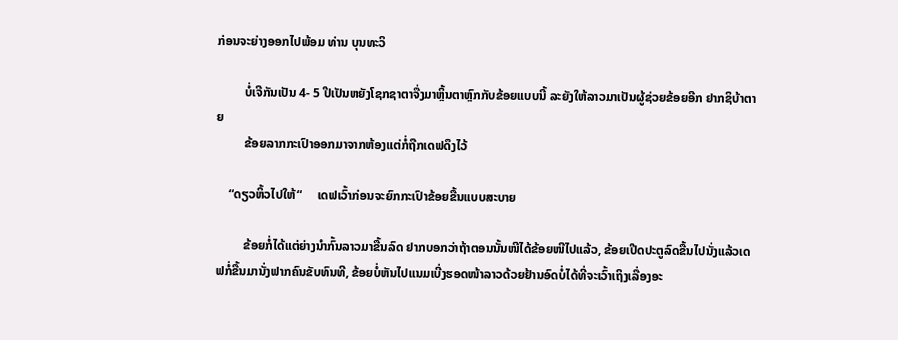ກ່ອນຈະຍ່າງອອກໄປພ້ອມ ທ່ານ ບຸນທະວິ

         ບໍ່ເຈີກັນເປັນ 4- 5 ປີເປັນຫຍັງໂຊກຊາຕາຈື່ງມາຫຼິ້ນຕາຫຼົກກັບຂ້ອຍແບບນີ້ ລະຍັງໃຫ້ລາວມາເປັນຜູ້ຊ່ວຍຂ້ອຍອີກ ຢາກຊິບ້າຕາຍ
         ຂ້ອຍລາກກະເປົາອອກມາຈາກຫ້ອງແຕ່ກໍ່ຖືກເດຟດຶງໄວ້

    “ດຽວຫິ້ວໄປໃຫ້“     ເດຟເວົ້າກ່ອນຈະຍົກກະເປົາຂ້ອຍຂື້ນແບບສະບາຍ

         ຂ້ອຍກໍ່ໄດ້ແຕ່ຍ່າງນຳກົ້ນລາວມາຂື້ນລົດ ຢາກບອກວ່າຖ້າຕອນນັ້ນໜີໄດ້ຂ້ອຍໜີໄປແລ້ວ, ຂ້ອຍເປີດປະຕູລົດຂື້ນໄປນັ່ງແລ້ວເດຟກໍ່ຂື້ນມານັ່ງຟາກຄົນຂັບທົນທີ, ຂ້ອຍບໍ່ຫັນໄປແນມເບີ່ງຮອດໜ້າລາວດ້ວຍຢ້ານອົດບໍ່ໄດ້ທີ່ຈະເວົ້າເຖິງເລື່ອງອະ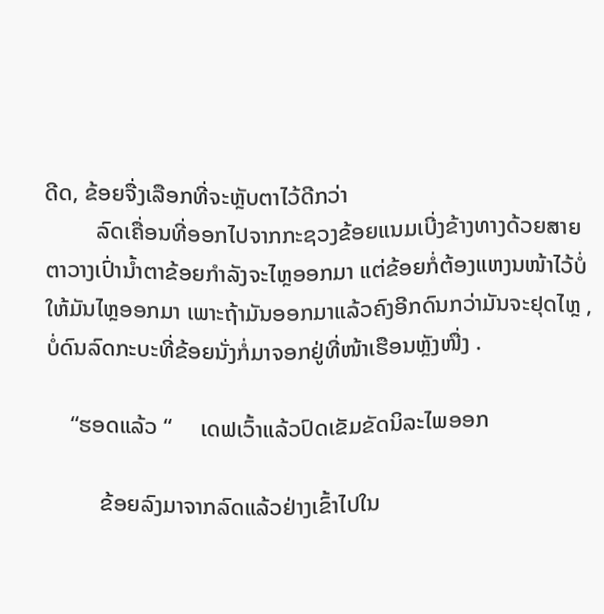ດີດ, ຂ້ອຍຈື່ງເລືອກທີ່ຈະຫຼັບຕາໄວ້ດີກວ່າ
         ລົດເຄື່ອນທີ່ອອກໄປຈາກກະຊວງຂ້ອຍແນມເບີ່ງຂ້າງທາງດ້ວຍສາຍຕາວາງເປົ່ານ້ຳຕາຂ້ອຍກຳລັງຈະໄຫຼອອກມາ ແຕ່ຂ້ອຍກໍ່ຕ້ອງແຫງນໜ້າໄວ້ບໍ່ໃຫ້ມັນໄຫຼອອກມາ ເພາະຖ້າມັນອອກມາແລ້ວຄົງອີກດົນກວ່າມັນຈະຢຸດໄຫຼ , ບໍ່ດົນລົດກະບະທີ່ຂ້ອຍນັ່ງກໍ່ມາຈອກຢູ່ທີ່ໜ້າເຮືອນຫຼັງໜື່ງ .

    “ຮອດແລ້ວ “     ເດຟເວົ້າແລ້ວປົດເຂັມຂັດນິລະໄພອອກ

         ຂ້ອຍລົງມາຈາກລົດແລ້ວຢ່າງເຂົ້າໄປໃນ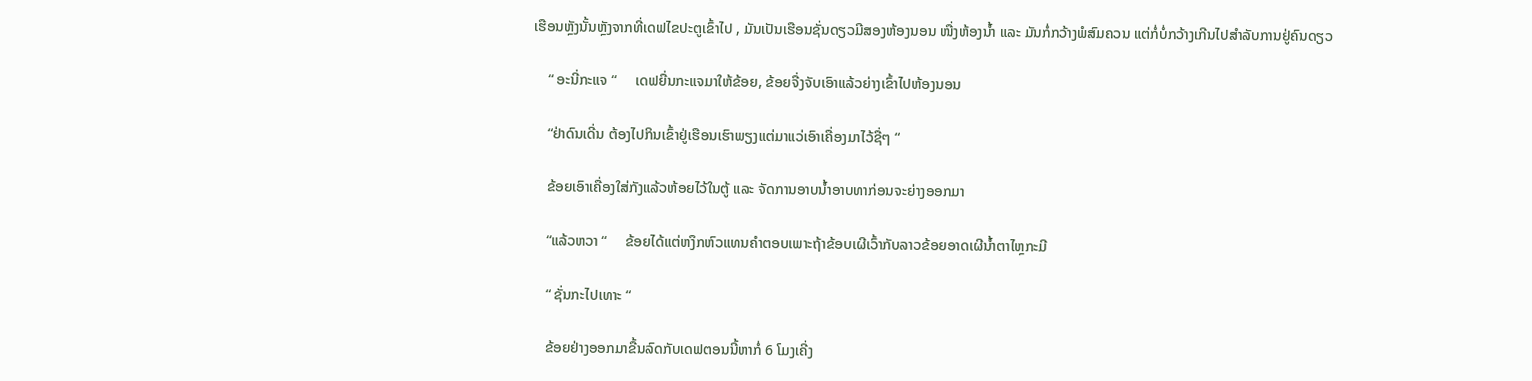ເຮືອນຫຼັງນັ້ນຫຼັງຈາກທີ່ເດຟໄຂປະຕູເຂົ້າໄປ , ມັນເປັນເຮືອນຊັ່ນດຽວມີສອງຫ້ອງນອນ ໜື່ງຫ້ອງນ້ຳ ແລະ ມັນກໍ່ກວ້າງພໍສົມຄວນ ແຕ່ກໍ່ບໍ່ກວ້າງເກີນໄປສຳລັບການຢູ່ຄົນດຽວ

    “ ອະນີ່ກະແຈ “     ເດຟຍື່ນກະແຈມາໃຫ້ຂ້ອຍ, ຂ້ອຍຈື່ງຈັບເອົາແລ້ວຍ່າງເຂົ້າໄປຫ້ອງນອນ

    “ຢ່າດົນເດີ່ນ ຕ້ອງໄປກິນເຂົ້າຢູ່ເຮືອນເຮົາພຽງແຕ່ມາແວ່ເອົາເຄື່ອງມາໄວ້ຊື່ໆ “

    ຂ້ອຍເອົາເຄື່ອງໃສ່ກັງແລ້ວຫ້ອຍໄວ້ໃນຕູ້ ແລະ ຈັດການອາບນ້ຳອາບທາກ່ອນຈະຍ່າງອອກມາ

    “ແລ້ວຫວາ “     ຂ້ອຍໄດ້ແຕ່ຫງຶກຫົວແທນຄຳຕອບເພາະຖ້າຂ້ອບເຜີເວົ້າກັບລາວຂ້ອຍອາດເຜີນ້ຳຕາໄຫຼກະມີ

    “ ຊັ່ນກະໄປເທາະ “

    ຂ້ອຍຢ່າງອອກມາຂື້ນລົດກັບເດຟຕອນນີ້ຫາກໍ່ 6 ໂມງເຄີ່ງ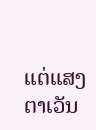ແຕ່ແສງຕາເວັນ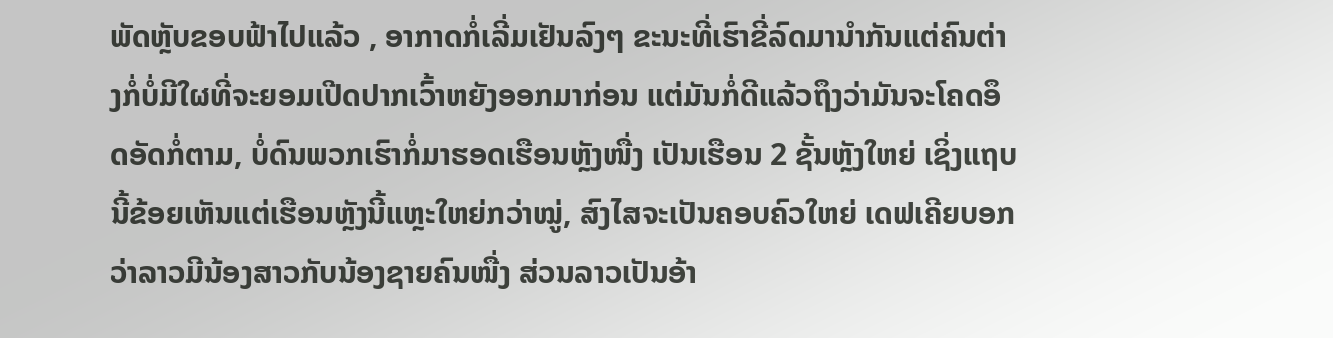ພັດຫຼັບຂອບຟ້າໄປແລ້ວ , ອາກາດກໍ່ເລີ່ມເຢັນລົງໆ ຂະນະທີ່ເຮົາຂີ່ລົດມານຳກັນແຕ່ຄົນຕ່າງກໍ່ບໍ່ມີໃຜທີ່ຈະຍອມເປີດປາກເວົ້າຫຍັງອອກມາກ່ອນ ແຕ່ມັນກໍ່ດີແລ້ວຖຶງວ່າມັນຈະໂຄດອຶດອັດກໍ່ຕາມ, ບໍ່ດົນພວກເຮົາກໍ່ມາຮອດເຮືອນຫຼັງໜື່ງ ເປັນເຮືອນ 2 ຊັ້ນຫຼັງໃຫຍ່ ເຊິ່ງແຖບນີ້ຂ້ອຍເຫັນແຕ່ເຮືອນຫຼັງນີ້ແຫຼະໃຫຍ່ກວ່າໝູ່, ສົງໄສຈະເປັນຄອບຄົວໃຫຍ່ ເດຟເຄີຍບອກວ່າລາວມີນ້ອງສາວກັບນ້ອງຊາຍຄົນໜື່ງ ສ່ວນລາວເປັນອ້າ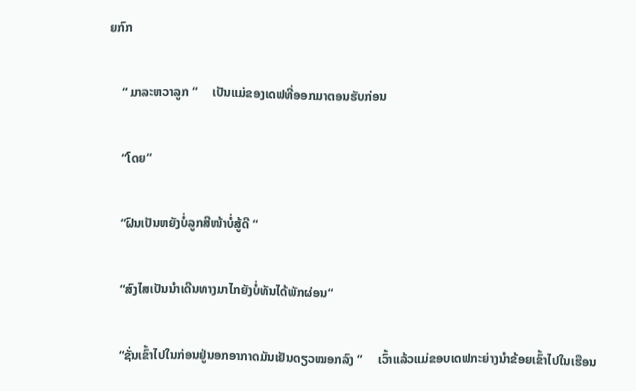ຍກົກ

    “ ມາລະຫວາລູກ “     ເປັນແມ່ຂອງເດຟທີ່ອອກມາຕອນຮັບກ່ອນ

    “ໂດຍ“

    “ຝົນເປັນຫຍັງບໍ່ລູກສີໜ້າບໍ່ສູ້ດີ “

    “ສົງໄສເປັນນຳເດີນທາງມາໄກຍັງບໍ່ທັນໄດ້ພັກຜ່ອນ“

    “ຊັ່ນເຂົ້າໄປໃນກ່ອນຢູ່ນອກອາກາດມັນເຢັນດຽວໝອກລົງ “     ເວົ້າແລ້ວແມ່ຂອບເດຟກະຍ່າງນຳຂ້ອຍເຂົ້າໄປໃນເຮືອນ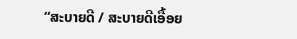“ສະບາຍດີ / ສະບາຍດີເອື້ອຍ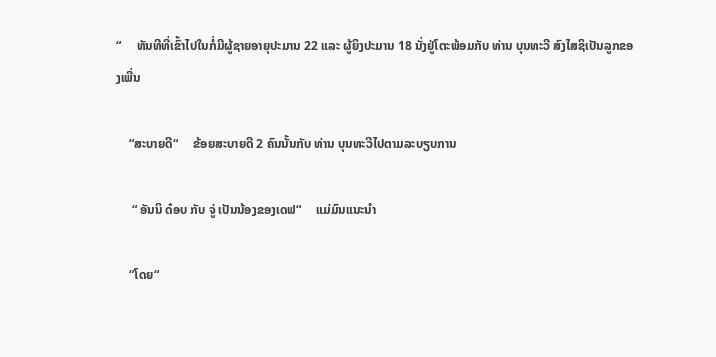“     ທັນທີທີ່ເຂົ້າໄປໃນກໍ່ມີຜູ້ຊາຍອາຍຸປະມານ 22 ແລະ ຜູ້ຍິງປະມານ 18 ນັ່ງຢູ່ໂຕະພ້ອມກັບ ທ່ານ ບຸນທະວີ ສົງໄສຊິເປັນລູກຂອງເພີ່ນ

    “ສະບາຍດີ“     ຂ້ອຍສະບາຍດີ 2 ຄົນນັ້ນກັບ ທ່ານ ບຸນທະວີໄປຕາມລະບຽບການ

     “ ອັນນິ ດ໋ອບ ກັບ ຈູ່ ເປັນນ້ອງຂອງເດຟ“     ແມ່ມົນແນະນຳ

    “ໂດຍ“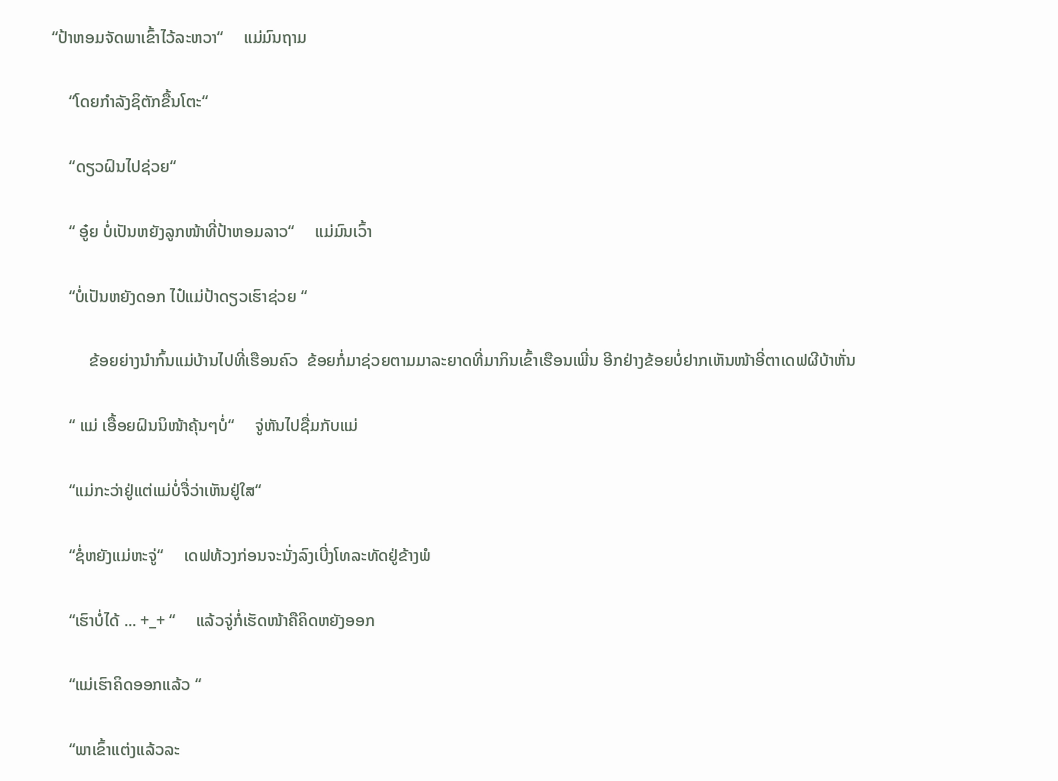“ປ້າຫອມຈັດພາເຂົ້າໄວ້ລະຫວາ“     ແມ່ມົນຖາມ

    “ໂດຍກຳລັງຊິຕັກຂື້ນໂຕະ“

    “ດຽວຝົນໄປຊ່ວຍ“

    “ ອູ໋ຍ ບໍ່ເປັນຫຍັງລູກໜ້າທີ່ປ້າຫອມລາວ“     ແມ່ມົນເວົ້າ

    “ບໍ່ເປັນຫຍັງດອກ ໄປ໋ແມ່ປ້າດຽວເຮົາຊ່ວຍ “

         ຂ້ອຍຍ່າງນຳກົ້ນແມ່ບ້ານໄປທີ່ເຮືອນຄົວ  ຂ້ອຍກໍ່ມາຊ່ວຍຕາມມາລະຍາດທີ່ມາກິນເຂົ້າເຮືອນເພີ່ນ ອີກຢ່າງຂ້ອຍບໍ່ຢາກເຫັນໜ້າອີ່ຕາເດຟຜີບ້າຫັ່ນ

    “ ແມ່ ເອື້ອຍຝົນນິໜ້າຄຸ້ນໆບໍ່“     ຈູ່ຫັນໄປຊື່ມກັບແມ່

    “ແມ່ກະວ່າຢູ່ແຕ່ແມ່ບໍ່ຈື່ວ່າເຫັນຢູ່ໃສ“

    “ຊໍ່ຫຍັງແມ່ຫະຈູ່“     ເດຟທ້ວງກ່ອນຈະນັ່ງລົງເບີ່ງໂທລະທັດຢູ່ຂ້າງພໍ

    “ເຮົາບໍ່ໄດ້ ... +_+ “     ແລ້ວຈູ່ກໍ່ເຮັດໜ້າຄືຄິດຫຍັງອອກ

    “ແມ່ເຮົາຄິດອອກແລ້ວ “

    “ພາເຂົ້າແຕ່ງແລ້ວລະ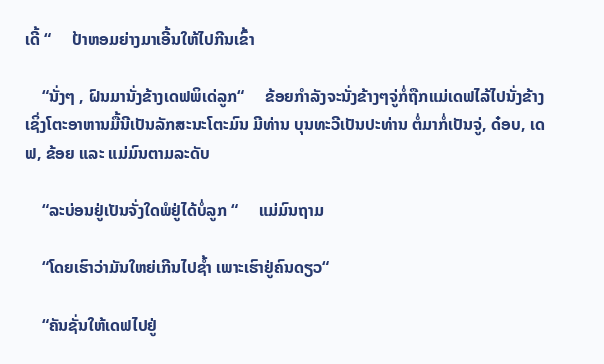ເດີ້ “     ປ້າຫອມຍ່າງມາເອີ້ນໃຫ້ໄປກີນເຂົ້າ

    “ນັ່ງໆ , ຝົນມານັ່ງຂ້າງເດຟພິເດ່ລູກ“     ຂ້ອຍກຳລັງຈະນັ່ງຂ້າງໆຈູ່ກໍ່ຖືກແມ່ເດຟໄລ້ໄປນັ່ງຂ້າງ ເຊິ່ງໂຕະອາຫານມື້ນີເປັນລັກສະນະໂຕະມົນ ມີທ່ານ ບຸນທະວີເປັນປະທ່ານ ຕໍ່ມາກໍ່ເປັນຈູ່, ດ໋ອບ, ເດຟ, ຂ້ອຍ ແລະ ແມ່ມົນຕາມລະດັບ

    “ລະບ່ອນຢູ່ເປັນຈັ່ງໃດພໍຢູ່ໄດ້ບໍ່ລູກ “     ແມ່ມົນຖາມ

    “ໂດຍເຮົາວ່າມັນໃຫຍ່ເກີນໄປຊ້ຳ ເພາະເຮົາຢູ່ຄົນດຽວ“

    “ຄັນຊັ່ນໃຫ້ເດຟໄປຢູ່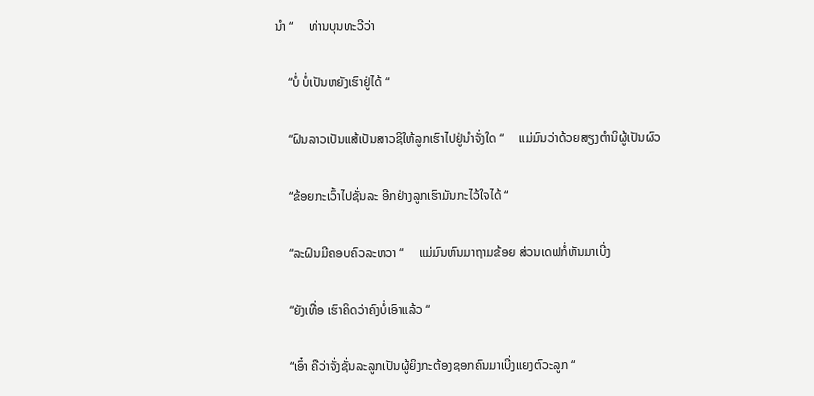ນຳ “     ທ່ານບຸນທະວີວ່າ

    “ບໍ່ ບໍ່ເປັນຫຍັງເຮົາຢູ່ໄດ້ “

    “ຝົນລາວເປັນແສ້ເປັນສາວຊິໃຫ້ລູກເຮົາໄປຢູ່ນຳຈັ່ງໃດ “     ແມ່ມົນວ່າດ້ວຍສຽງຕຳນິຜູ້ເປັນຜົວ

    “ຂ້ອຍກະເວົ້າໄປຊັ່ນລະ ອີກຢ່າງລູກເຮົາມັນກະໄວ້ໃຈໄດ້ “

    “ລະຝົນມີຄອບຄົວລະຫວາ “     ແມ່ມົນຫົນມາຖາມຂ້ອຍ ສ່ວນເດຟກໍ່ຫັນມາເບີ່ງ

    “ຍັງເທື່ອ ເຮົາຄິດວ່າຄົງບໍ່ເອົາແລ້ວ “

    “ເອົ໋າ ຄືວ່າຈັ່ງຊັ່ນລະລູກເປັນຜູ້ຍິງກະຕ້ອງຊອກຄົນມາເບີ່ງແຍງຕົວະລູກ “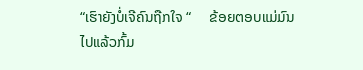“ເຮົາຍັງບໍ່ເຈີຄົນຖືກໃຈ “     ຂ້ອຍຕອບແມ່ມົນໄປແລ້ວກົ້ມ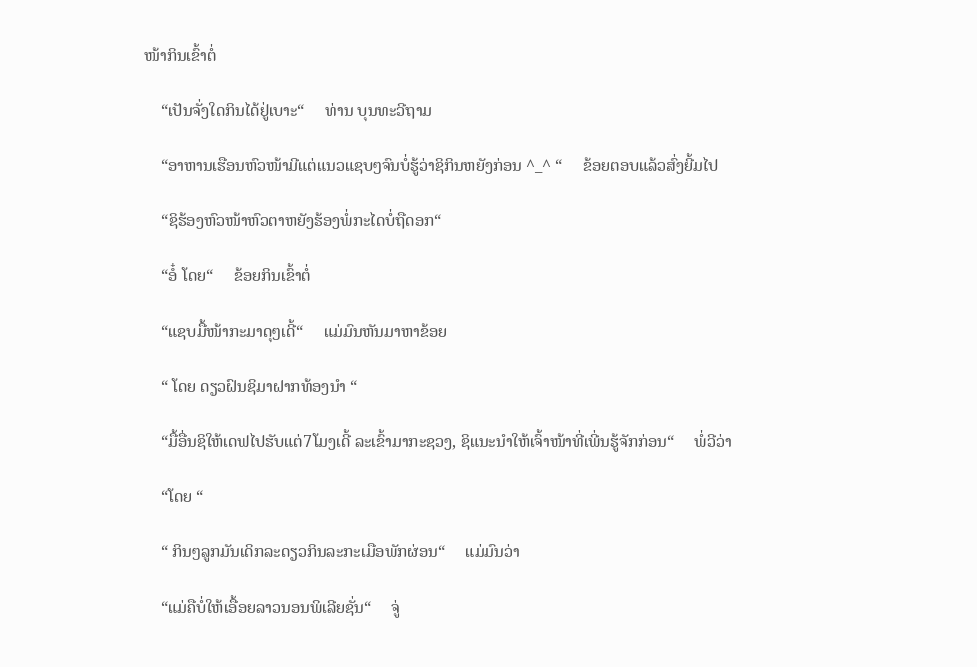ໜ້າກິນເຂົ້າຕໍ່

    “ເປັນຈັ່ງໃດກິນໄດ້ຢູ່ເບາະ“     ທ່ານ ບຸນທະວີຖາມ

    “ອາຫານເຮືອນຫົວໜ້າມີແຕ່ແນວແຊບໆຈົນບໍ່ຮູ້ວ່າຊິກິນຫຍັງກ່ອນ ^_^ “     ຂ້ອຍຕອບແລ້ວສົ່ງຍີ້ມໄປ

    “ຊິຮ້ອງຫົວໜ້າຫົວຕາຫຍັງຮ້ອງພໍ່ກະໄດບໍ່ຖືດອກ“

    “ອໍ໋ ໂດຍ“     ຂ້ອຍກິນເຂົ້າຕໍ່

    “ແຊບມື້ໜ້າກະມາດຸໆເດີ້“     ແມ່ມົນຫັນມາຫາຂ້ອຍ

    “ ໂດຍ ດຽວຝົນຊິມາຝາກທ້ອງນຳ “

    “ມື້ອື່ນຊິໃຫ້ເດຟໄປຮັບແຕ່7ໂມງເດີ້ ລະເຂົ້າມາກະຊວງ, ຊິແນະນຳໃຫ້ເຈົ້າໜ້າທີ່ເພີ່ນຮູ້ຈັກກ່ອນ“     ພໍ່ວີວ່າ

    “ໂດຍ “

    “ ກິນໆລູກມັນເດິກລະດຽວກິນລະກະເມືອພັກຜ່ອນ“     ແມ່ມົນວ່າ

    “ແມ່ຄືບໍ່ໃຫ້ເອື້ອຍລາວນອນພິເລີຍຊັ່ນ“     ຈູ່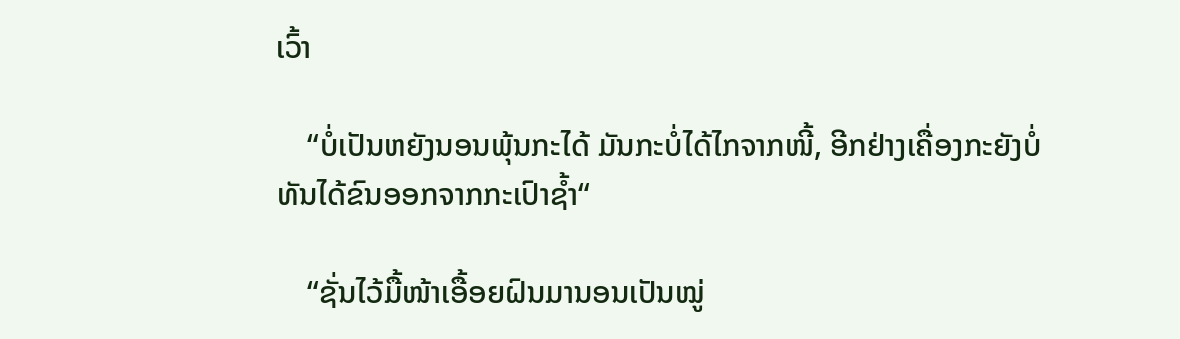ເວົ້າ

    “ບໍ່ເປັນຫຍັງນອນພຸ້ນກະໄດ້ ມັນກະບໍ່ໄດ້ໄກຈາກໜີ້, ອີກຢ່າງເຄື່ອງກະຍັງບໍ່ທັນໄດ້ຂົນອອກຈາກກະເປົາຊ້ຳ“

    “ຊັ່ນໄວ້ມື້ໜ້າເອື້ອຍຝົນມານອນເປັນໝູ່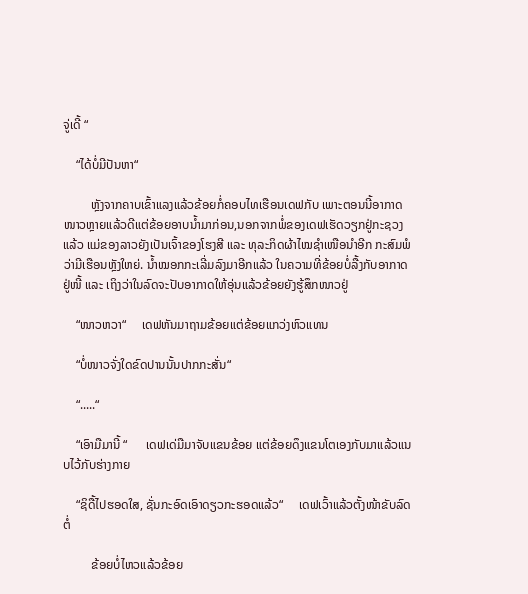ຈູ່ເດີ້ “

    “ໄດ້ບໍ່ມີປັນຫາ“

         ຫຼັງຈາກຄາບເຂົ້າແລງແລ້ວຂ້ອຍກໍ່ຄອບໄທເຮືອນເດຟກັບ ເພາະຕອນນີ້ອາກາດໜາວຫຼາຍແລ້ວດີແຕ່ຂ້ອຍອາບນ້ຳມາກ່ອນ,ນອກຈາກພໍ່ຂອງເດຟເຮັດວຽກຢູ່ກະຊວງແລ້ວ ແມ່ຂອງລາວຍັງເປັນເຈົ້າຂອງໂຮງສີ ແລະ ທຸລະກິດຜ້າໄໝຊຳເໜືອນຳອີກ ກະສົມພໍວ່າມີເຮືອນຫຼັງໃຫຍ່. ນ້ຳໝອກກະເລີ່ມລົງມາອີກແລ້ວ ໃນຄວາມທີ່ຂ້ອຍບໍ່ລື້ງກັບອາກາດຢູ່ໜີ້ ແລະ ເຖິງວ່າໃນລົດຈະປັບອາກາດໃຫ້ອຸ່ນແລ້ວຂ້ອຍຍັງຮູ້ສຶກໜາວຢູ່

    “ໜາວຫວາ“     ເດຟຫັນມາຖາມຂ້ອຍແຕ່ຂ້ອຍແກວ່ງຫົວແທນ

    “ບໍ່ໜາວຈັ່ງໃດຂົດປານນັ້ນປາກກະສັ່ນ“

    “.....“

    “ເອົາມືມານີ້ “      ເດຟເດ່ມືມາຈັບແຂນຂ້ອຍ ແຕ່ຂ້ອຍດຶງແຂນໂຕເອງກັບມາແລ້ວແນບໄວ້ກັບຮ່າງກາຍ

    “ຊິດື້ໄປຮອດໃສ, ຊັ່ນກະອົດເອົາດຽວກະຮອດແລ້ວ“     ເດຟເວົ້າແລ້ວຕັ້ງໜ້າຂັບລົດຕໍ່

         ຂ້ອຍບໍ່ໄຫວແລ້ວຂ້ອຍ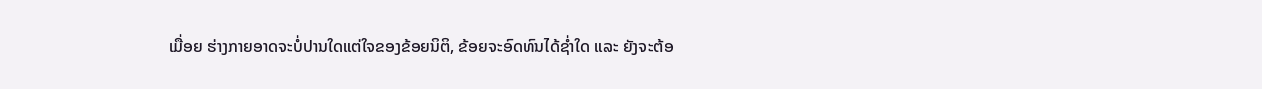ເມື່ອຍ ຮ່າງກາຍອາດຈະບໍ່ປານໃດແຕ່ໃຈຂອງຂ້ອຍນິຕິ, ຂ້ອຍຈະອົດທົນໄດ້ຊ່ຳໃດ ແລະ ຍັງຈະຕ້ອ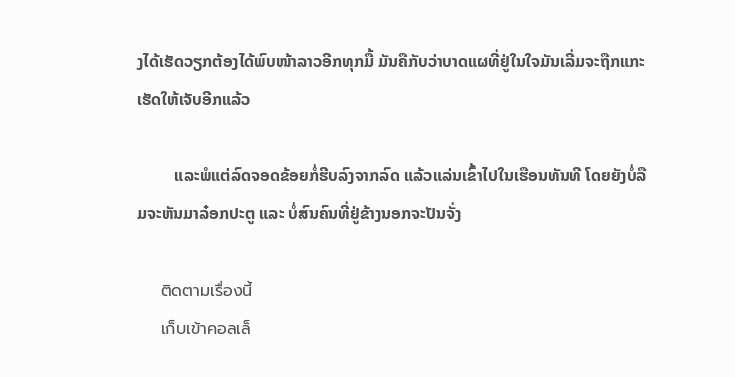ງໄດ້ເຮັດວຽກຕ້ອງໄດ້ພົບໜ້າລາວອີກທຸກມື້ ມັນຄືກັບວ່າບາດແຜທີ່ຢູ່ໃນໃຈມັນເລີ່ມຈະຖືກແກະເຮັດໃຫ້ເຈັບອີກແລ້ວ

         ແລະພໍແຕ່ລົດຈອດຂ້ອຍກໍ່ຮີບລົງຈາກລົດ ແລ້ວແລ່ນເຂົ້າໄປໃນເຮືອນທັນທີ ໂດຍຍັງບໍ່ລືມຈະຫັນມາລ໋ອກປະຕູ ແລະ ບໍ່ສົນຄົນທີ່ຢູ່ຂ້າງນອກຈະປັນຈັ່ງ

    ติดตามเรื่องนี้
    เก็บเข้าคอลเล็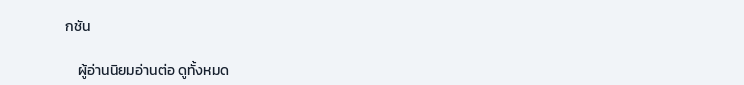กชัน

    ผู้อ่านนิยมอ่านต่อ ดูทั้งหมด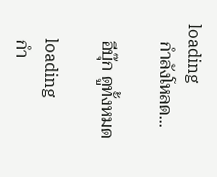loading
    กำลังโหลด...

    อีบุ๊ก ดูทั้งหมด

    loading
    กำ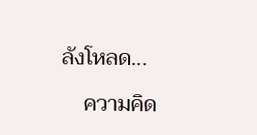ลังโหลด...

    ความคิด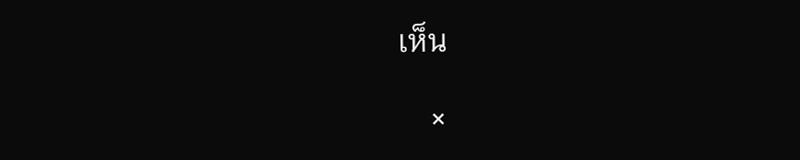เห็น

    ×